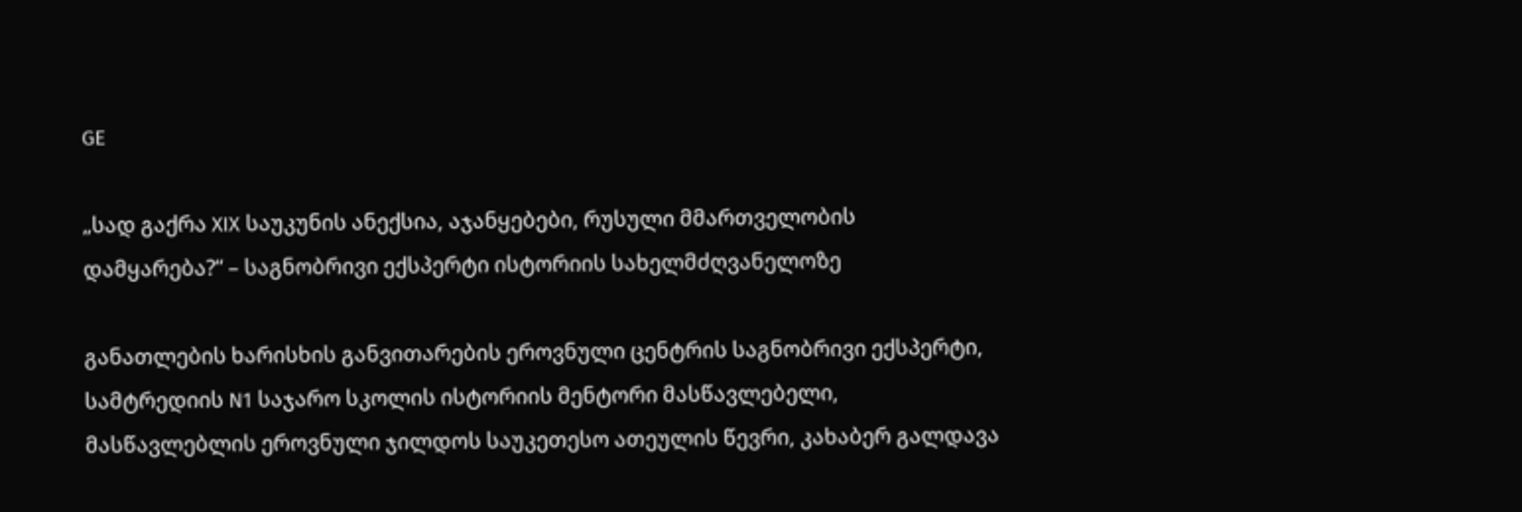GE

„სად გაქრა XIX საუკუნის ანექსია, აჯანყებები, რუსული მმართველობის დამყარება?“ – საგნობრივი ექსპერტი ისტორიის სახელმძღვანელოზე

განათლების ხარისხის განვითარების ეროვნული ცენტრის საგნობრივი ექსპერტი, სამტრედიის N1 საჯარო სკოლის ისტორიის მენტორი მასწავლებელი, მასწავლებლის ეროვნული ჯილდოს საუკეთესო ათეულის წევრი, კახაბერ გალდავა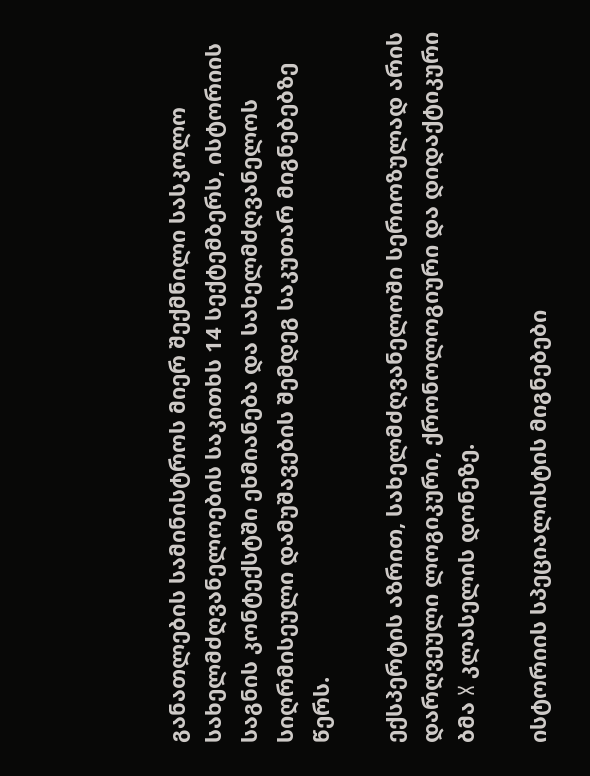განათლების სამინისტროს მიერ შექმნილი სასკოლო სახელმძღვანელოების საკითხს 14 სექტემბერს, ისტორიის საგნის კონტექსტში ეხმიანება და სახელმძღვანელოს სიღრმისეული დამუშავების შემდეგ საკუთარ მიგნებებზე წერს.

ექსპერტის აზრით, სახელმძღვანელოში სერიოზულად არის დარღვეული ლოგიკური, ქრონოლოგიური და დიდაქტიკური ბმა X კლასელის დონეზე.

ისტორიის სპეციალისტის მიგნებები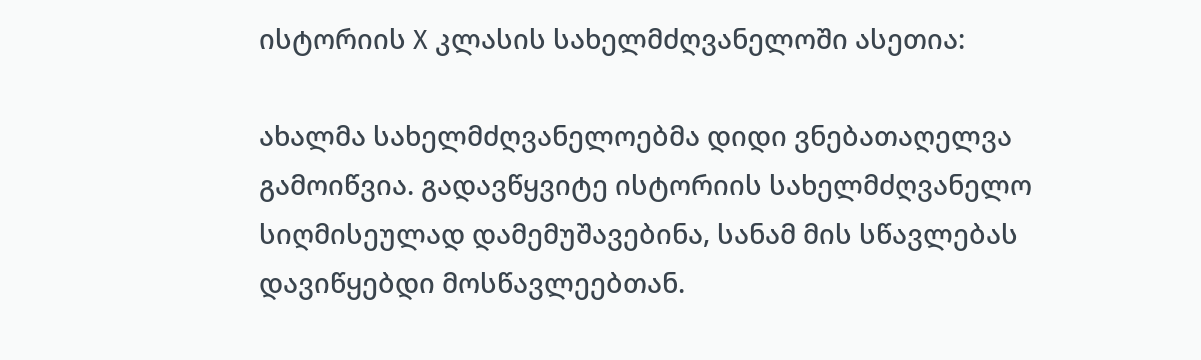ისტორიის X კლასის სახელმძღვანელოში ასეთია:

ახალმა სახელმძღვანელოებმა დიდი ვნებათაღელვა გამოიწვია. გადავწყვიტე ისტორიის სახელმძღვანელო სიღმისეულად დამემუშავებინა, სანამ მის სწავლებას დავიწყებდი მოსწავლეებთან.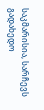საკმარისია, სარჩევს გადახედო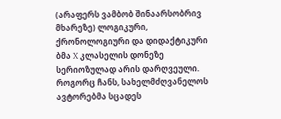(არაფერს ვამბობ შინაარსობრივ მხარეზე) ლოგიკური, ქრონოლოგიური და დიდაქტიკური ბმა X კლასელის დონეზე სერიოზულად არის დარღვეული.
როგორც ჩანს, სახელმძღვანელოს ავტორებმა სცადეს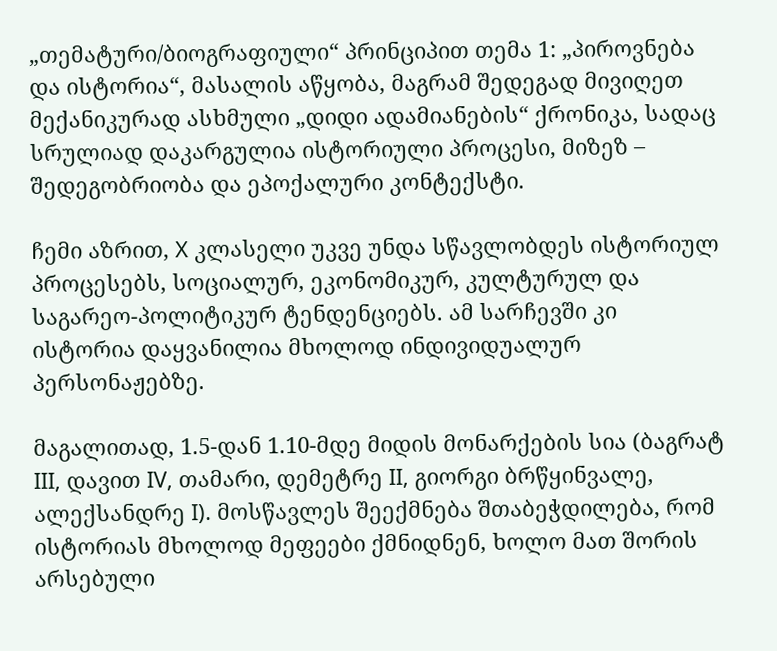„თემატური/ბიოგრაფიული“ პრინციპით თემა 1: „პიროვნება და ისტორია“, მასალის აწყობა, მაგრამ შედეგად მივიღეთ მექანიკურად ასხმული „დიდი ადამიანების“ ქრონიკა, სადაც სრულიად დაკარგულია ისტორიული პროცესი, მიზეზ – შედეგობრიობა და ეპოქალური კონტექსტი.

ჩემი აზრით, X კლასელი უკვე უნდა სწავლობდეს ისტორიულ პროცესებს, სოციალურ, ეკონომიკურ, კულტურულ და საგარეო-პოლიტიკურ ტენდენციებს. ამ სარჩევში კი ისტორია დაყვანილია მხოლოდ ინდივიდუალურ პერსონაჟებზე.

მაგალითად, 1.5-დან 1.10-მდე მიდის მონარქების სია (ბაგრატ III, დავით IV, თამარი, დემეტრე II, გიორგი ბრწყინვალე, ალექსანდრე I). მოსწავლეს შეექმნება შთაბეჭდილება, რომ ისტორიას მხოლოდ მეფეები ქმნიდნენ, ხოლო მათ შორის არსებული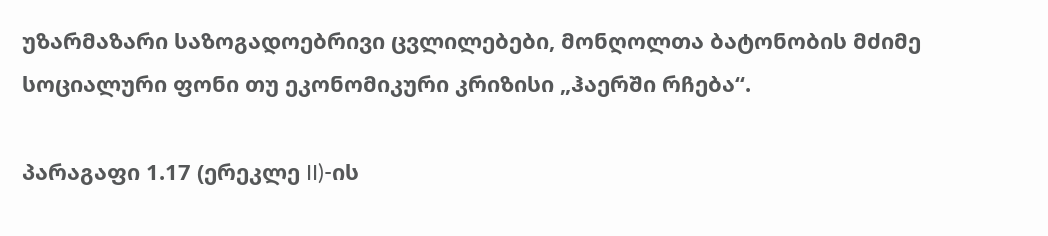უზარმაზარი საზოგადოებრივი ცვლილებები, მონღოლთა ბატონობის მძიმე სოციალური ფონი თუ ეკონომიკური კრიზისი „ჰაერში რჩება“.

პარაგაფი 1.17 (ერეკლე II)-ის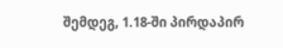შემდეგ, 1.18-ში პირდაპირ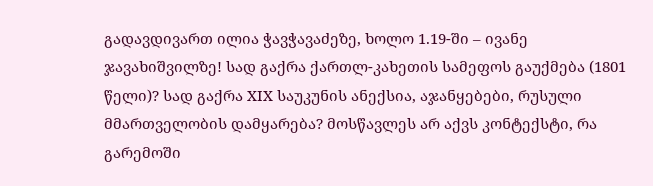გადავდივართ ილია ჭავჭავაძეზე, ხოლო 1.19-ში – ივანე ჯავახიშვილზე! სად გაქრა ქართლ-კახეთის სამეფოს გაუქმება (1801 წელი)? სად გაქრა XIX საუკუნის ანექსია, აჯანყებები, რუსული მმართველობის დამყარება? მოსწავლეს არ აქვს კონტექსტი, რა გარემოში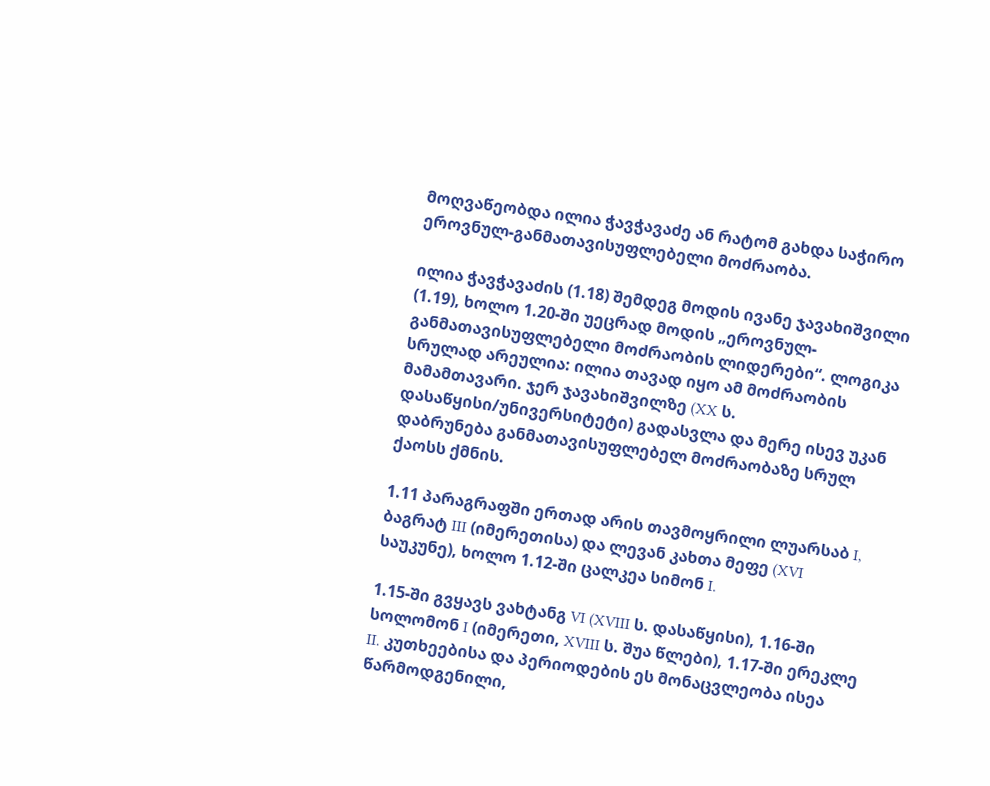მოღვაწეობდა ილია ჭავჭავაძე ან რატომ გახდა საჭირო ეროვნულ-განმათავისუფლებელი მოძრაობა.

ილია ჭავჭავაძის (1.18) შემდეგ მოდის ივანე ჯავახიშვილი (1.19), ხოლო 1.20-ში უეცრად მოდის „ეროვნულ-განმათავისუფლებელი მოძრაობის ლიდერები“. ლოგიკა სრულად არეულია: ილია თავად იყო ამ მოძრაობის მამამთავარი. ჯერ ჯავახიშვილზე (XX ს. დასაწყისი/უნივერსიტეტი) გადასვლა და მერე ისევ უკან დაბრუნება განმათავისუფლებელ მოძრაობაზე სრულ ქაოსს ქმნის.

1.11 პარაგრაფში ერთად არის თავმოყრილი ლუარსაბ I, ბაგრატ III (იმერეთისა) და ლევან კახთა მეფე (XVI საუკუნე), ხოლო 1.12-ში ცალკეა სიმონ I.

1.15-ში გვყავს ვახტანგ VI (XVIII ს. დასაწყისი), 1.16-ში სოლომონ I (იმერეთი, XVIII ს. შუა წლები), 1.17-ში ერეკლე II. კუთხეებისა და პერიოდების ეს მონაცვლეობა ისეა წარმოდგენილი,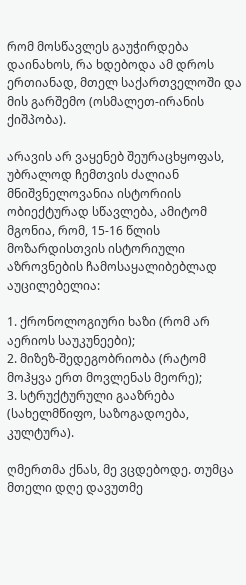რომ მოსწავლეს გაუჭირდება დაინახოს, რა ხდებოდა ამ დროს ერთიანად, მთელ საქართველოში და მის გარშემო (ოსმალეთ-ირანის ქიშპობა).

არავის არ ვაყენებ შეურაცხყოფას, უბრალოდ ჩემთვის ძალიან მნიშვნელოვანია ისტორიის ობიექტურად სწავლება, ამიტომ მგონია, რომ, 15-16 წლის მოზარდისთვის ისტორიული აზროვნების ჩამოსაყალიბებლად აუცილებელია:

1. ქრონოლოგიური ხაზი (რომ არ აერიოს საუკუნეები);
2. მიზეზ-შედეგობრიობა (რატომ მოჰყვა ერთ მოვლენას მეორე);
3. სტრუქტურული გააზრება (სახელმწიფო, საზოგადოება, კულტურა).

ღმერთმა ქნას, მე ვცდებოდე. თუმცა მთელი დღე დავუთმე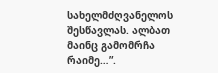სახელმძღვანელოს შესწავლას. ალბათ მაინც გამომრჩა რაიმე…”.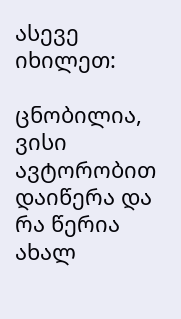ასევე იხილეთ:

ცნობილია, ვისი ავტორობით დაიწერა და რა წერია ახალ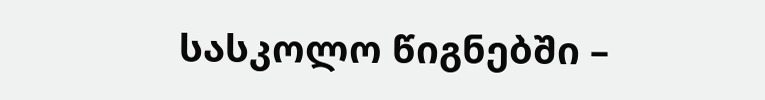სასკოლო წიგნებში –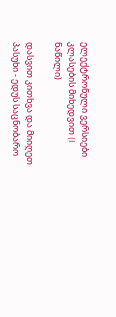ელექტრონული ვერსიები კლასების მიხედვით (I ნაწილი)

დასვით კითხვა და მიიღეთ პასუხი - ედუს საცნობარო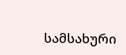სამსახური